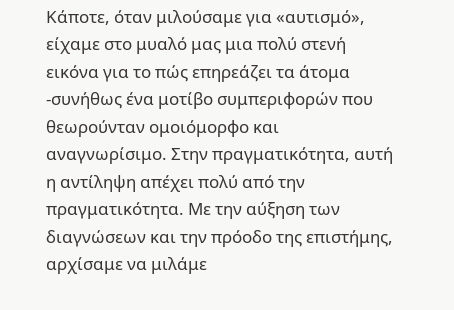Κάποτε, όταν μιλούσαμε για «αυτισμό», είχαμε στο μυαλό μας μια πολύ στενή εικόνα για το πώς επηρεάζει τα άτομα -συνήθως ένα μοτίβο συμπεριφορών που θεωρούνταν ομοιόμορφο και αναγνωρίσιμο. Στην πραγματικότητα, αυτή η αντίληψη απέχει πολύ από την πραγματικότητα. Με την αύξηση των διαγνώσεων και την πρόοδο της επιστήμης, αρχίσαμε να μιλάμε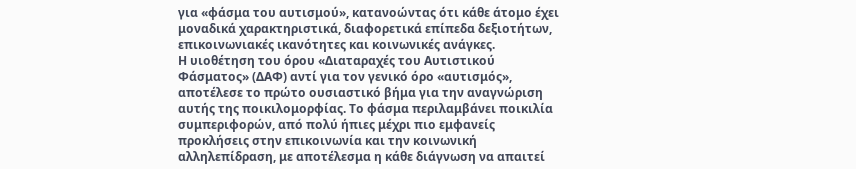για «φάσμα του αυτισμού», κατανοώντας ότι κάθε άτομο έχει μοναδικά χαρακτηριστικά, διαφορετικά επίπεδα δεξιοτήτων, επικοινωνιακές ικανότητες και κοινωνικές ανάγκες.
Η υιοθέτηση του όρου «Διαταραχές του Αυτιστικού Φάσματος» (ΔΑΦ) αντί για τον γενικό όρο «αυτισμός», αποτέλεσε το πρώτο ουσιαστικό βήμα για την αναγνώριση αυτής της ποικιλομορφίας. Το φάσμα περιλαμβάνει ποικιλία συμπεριφορών, από πολύ ήπιες μέχρι πιο εμφανείς προκλήσεις στην επικοινωνία και την κοινωνική αλληλεπίδραση, με αποτέλεσμα η κάθε διάγνωση να απαιτεί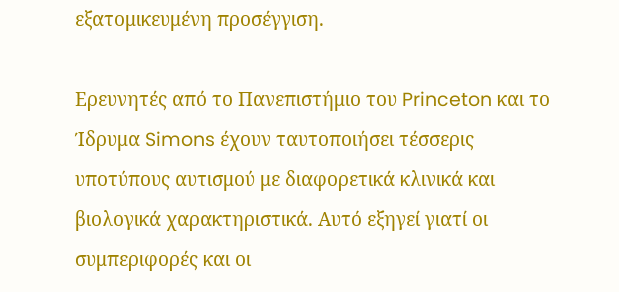εξατομικευμένη προσέγγιση.

Ερευνητές από το Πανεπιστήμιο του Princeton και το Ίδρυμα Simons έχουν ταυτοποιήσει τέσσερις υποτύπους αυτισμού με διαφορετικά κλινικά και βιολογικά χαρακτηριστικά. Αυτό εξηγεί γιατί οι συμπεριφορές και οι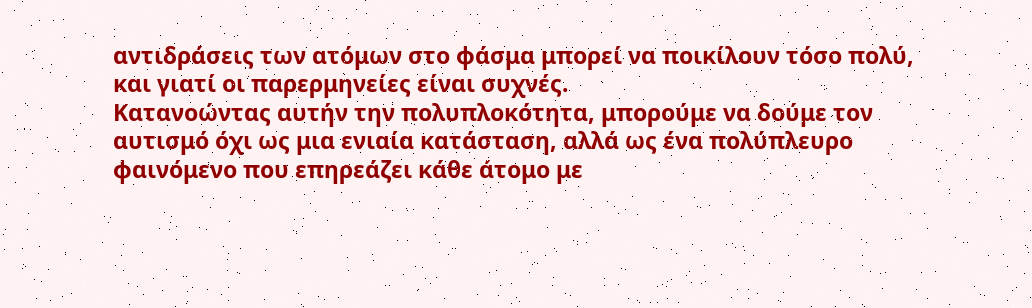αντιδράσεις των ατόμων στο φάσμα μπορεί να ποικίλουν τόσο πολύ, και γιατί οι παρερμηνείες είναι συχνές.
Κατανοώντας αυτήν την πολυπλοκότητα, μπορούμε να δούμε τον αυτισμό όχι ως μια ενιαία κατάσταση, αλλά ως ένα πολύπλευρο φαινόμενο που επηρεάζει κάθε άτομο με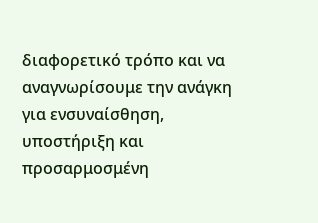διαφορετικό τρόπο και να αναγνωρίσουμε την ανάγκη για ενσυναίσθηση, υποστήριξη και προσαρμοσμένη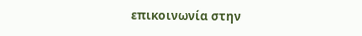επικοινωνία στην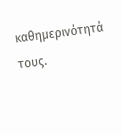καθημερινότητά τους.